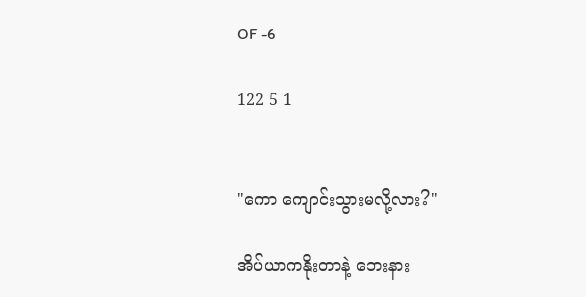OF -6

122 5 1


"ကော ကျောင်းသွားမလို့လား?"

အိပ်ယာကနိုးတာနဲ့ ဘေးနား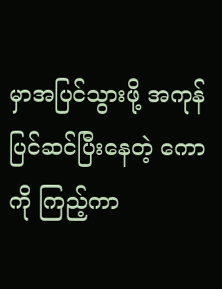မှာအပြင်သွားဖို့ အကုန်ပြင်ဆင်ပြီးနေတဲ့ ကောကို ကြည့်ကာ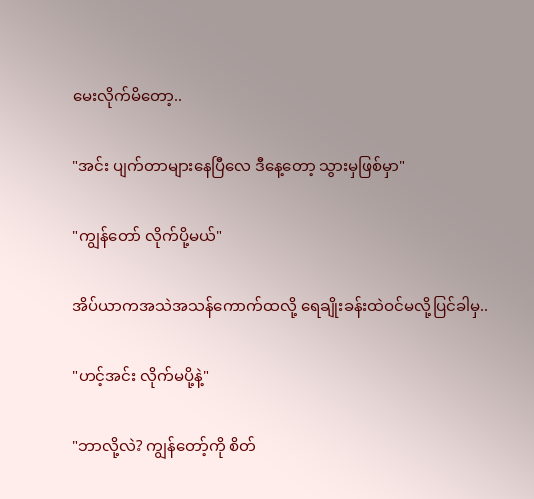မေးလိုက်မိတော့..

"အင်း ပျက်တာများနေပြီလေ ဒီနေ့တော့ သွားမှဖြစ်မှာ"

"ကျွန်တော် လိုက်ပို့မယ်"

အိပ်ယာကအသဲအသန်ကောက်ထလို့ ရေချိုးခန်းထဲဝင်မလို့ပြင်ခါမှ..

"ဟင့်အင်း လိုက်မပို့နဲ့"

"ဘာလို့လဲ? ကျွန်တော့်ကို စိတ်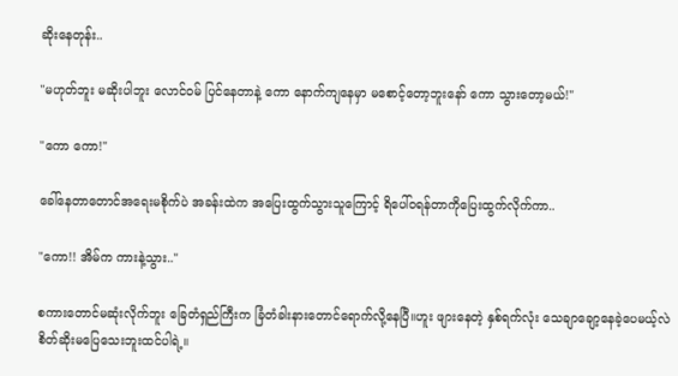ဆိုးနေတုန်း..

"မဟုတ်ဘူး မဆိုးပါဘူး လောင်ဝမ် ပြင်နေတာနဲ့ ကော နောက်ကျနေမှာ မစောင့်တော့ဘူးနော် ကော သွားတော့မယ်!"

"ကော ကော!"

ခေါ်နေတာတောင်အရေးမစိုက်ပဲ အခန်းထဲက‌ အပြေးထွက်သွားသူကြောင့် ရိပေါ်ဝရန်တာကိုပြေးထွက်လိုက်ကာ..

"ကော!! အိမ်က ကားနဲ့သွား.."

စကားတောင်မဆုံးလိုက်ဘူး ခြေတံရှည်ကြီးက ခြံတံခါးနားတောင်ရောက်လို့နေပြီ။ဟူး ဖျားနေတဲ့ နှစ်ရက်လုံး သေချာချော့နေခဲ့ပေမယ့်လဲ စိတ်ဆိုးမပြေသေးဘူးထင်ပါရဲ့။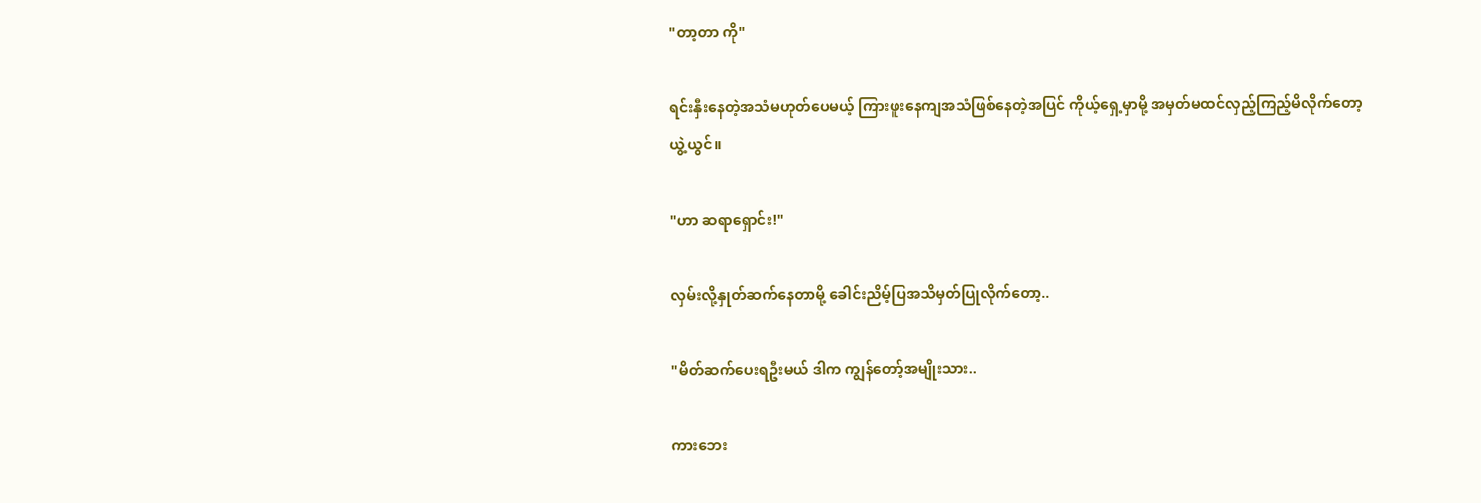"တာ့တာ ကို"

ရင်းနှီးနေတဲ့အသံမဟုတ်ပေမယ့် ကြားဖူးနေကျအသံဖြစ်နေတဲ့အပြင် ကိုယ့်ရှေ့မှာမို့ အမှတ်မထင်လှည့်ကြည့်မိလိုက်တော့ ယွဲ့ယွင်။

"ဟာ ဆရာရှောင်း!"

လှမ်းလို့နှုတ်ဆက်နေတာမို့ ခေါင်းညိမ့်ပြအသိမှတ်ပြုလိုက်တော့..

"မိတ်ဆက်ပေးရဦးမယ် ဒါက ကျွန်တော့်အမျိုးသား..

ကားဘေး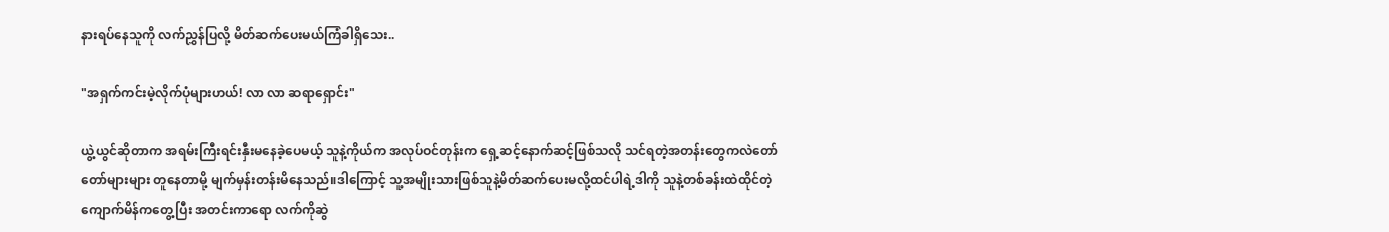နားရပ်နေသူကို လက်ညွှန်ပြလို့ မိတ်ဆက်ပေးမယ်ကြံခါရှိသေး..

"အရှက်ကင်းမဲ့လိုက်ပုံများဟယ်! လာ လာ ဆရာရှောင်း"

ယွဲ့ယွင်ဆိုတာက အရမ်းကြီးရင်းနှီးမနေခဲ့ပေမယ့် သူနဲ့ကိုယ်က အလုပ်ဝင်တုန်းက ရှေ့ဆင့်နောက်ဆင့်ဖြစ်သလို သင်ရတဲ့အတန်းတွေကလဲတော်တော်များများ တူနေတာမို့ မျက်မှန်းတန်းမိနေသည်။ဒါ‌ကြောင့် သူ့အမျိုးသားဖြစ်သူနဲ့မိတ်ဆက်‌ပေးမလို့ထင်ပါရဲ့ဒါကို သူနဲ့တစ်ခန်းထဲထိုင်တဲ့ ကျောက်မိန်ကတွေ့ပြီး အတင်းကာရော လက်ကိုဆွဲ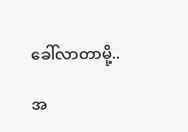ခေါ်လာတာမို့..

အ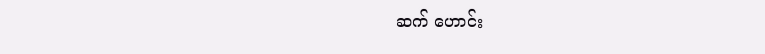ဆက် ဟောင်း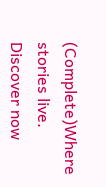(Complete)Where stories live. Discover now